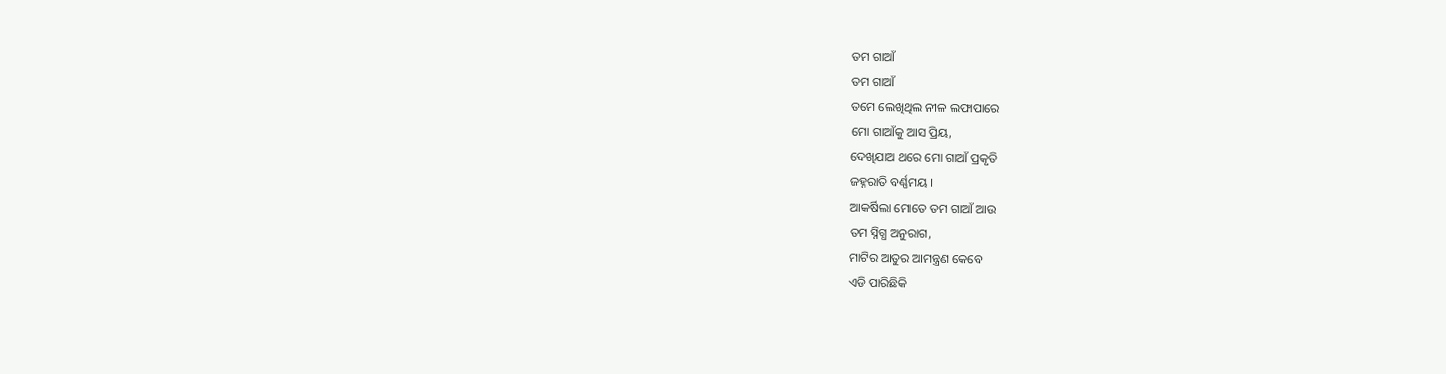ତମ ଗାଆଁ
ତମ ଗାଆଁ
ତମେ ଲେଖିଥିଲ ନୀଳ ଲଫାପାରେ
ମୋ ଗାଆଁକୁ ଆସ ପ୍ରିୟ,
ଦେଖିଯାଅ ଥରେ ମୋ ଗାଆଁ ପ୍ରକୃତି
ଜହ୍ନରାତି ବର୍ଣ୍ଣମୟ ।
ଆକର୍ଷିଲା ମୋତେ ତମ ଗାଆଁ ଆଉ
ତମ ସ୍ନିଗ୍ଧ ଅନୁରାଗ,
ମାଟିର ଆତୁର ଆମନ୍ତ୍ରଣ କେବେ
ଏଡି ପାରିଛିକି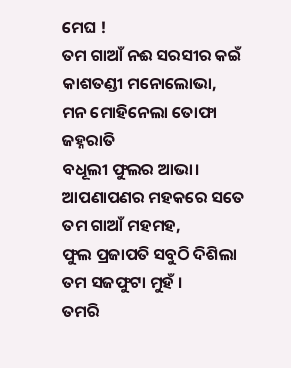ମେଘ !
ତମ ଗାଆଁ ନଈ ସରସୀର କଇଁ
କାଶତଣ୍ଡୀ ମନୋଲୋଭା,
ମନ ମୋହିନେଲା ତୋଫା ଜହ୍ନରାତି
ବଧୂଲୀ ଫୁଲର ଆଭା।
ଆପଣାପଣର ମହକରେ ସତେ
ତମ ଗାଆଁ ମହମହ,
ଫୁଲ ପ୍ରଜାପତି ସବୁଠି ଦିଶିଲା
ତମ ସଜଫୁଟା ମୁହଁ ।
ତମରି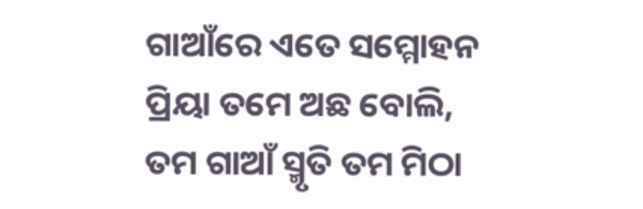ଗାଆଁରେ ଏତେ ସମ୍ମୋହନ
ପ୍ରିୟା ତମେ ଅଛ ବୋଲି,
ତମ ଗାଆଁ ସ୍ମୃତି ତମ ମିଠା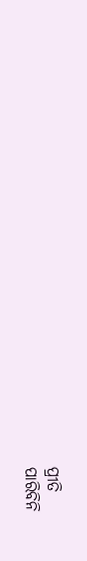ପ୍ରୀତି
ପାରିବିନି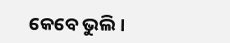କେବେ ଭୁଲି।